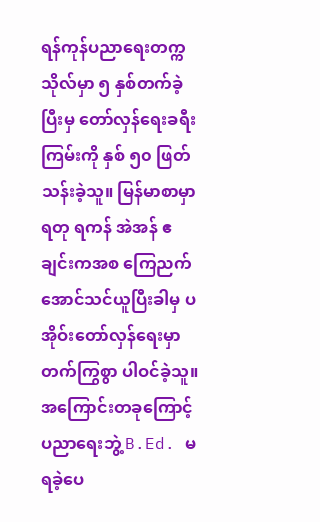ရန်ကုန်ပညာရေးတက္ကသိုလ်မှာ ၅ နှစ်တက်ခဲ့ပြီးမှ တော်လှန်ရေးခရီးကြမ်းကို နှစ် ၅၀ ဖြတ်သန်းခဲ့သူ။ မြန်မာစာမှာ ရတု ရကန် အဲအန် ဧချင်းကအစ ကြေညက်အောင်သင်ယူပြီးခါမှ ပအိုဝ်းတော်လှန်ရေးမှာ တက်ကြွစွာ ပါဝင်ခဲ့သူ။
အကြောင်းတခုကြောင့် ပညာရေးဘွဲ့ B.Ed. မရခဲ့ပေ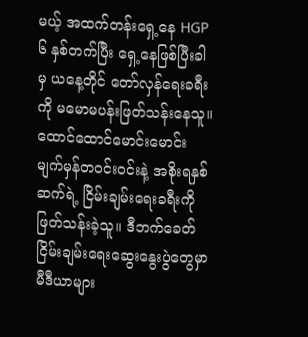မယ့် အထက်တန်းရှေ့နေ HGP ၆ နှစ်တက်ပြီး ရှေ့နေဖြစ်ပြီးခါမှ ယနေ့တိုင် တော်လှန်ရေးခရီးကို မမောမပန်းဖြတ်သန်းနေသူ။
ထောင်ထောင်မောင်းမောင်း မျက်မှန်တဝင်းဝင်းနဲ့ အစိုးရနှစ်ဆက်ရဲ့ ငြိမ်းချမ်းရေးခရီးကို ဖြတ်သန်းခဲ့သူ။ ဒီဘက်ခေတ် ငြိမ်းချမ်းရေးဆွေးနွေးပွဲတွေမှာ မီဒီယာများ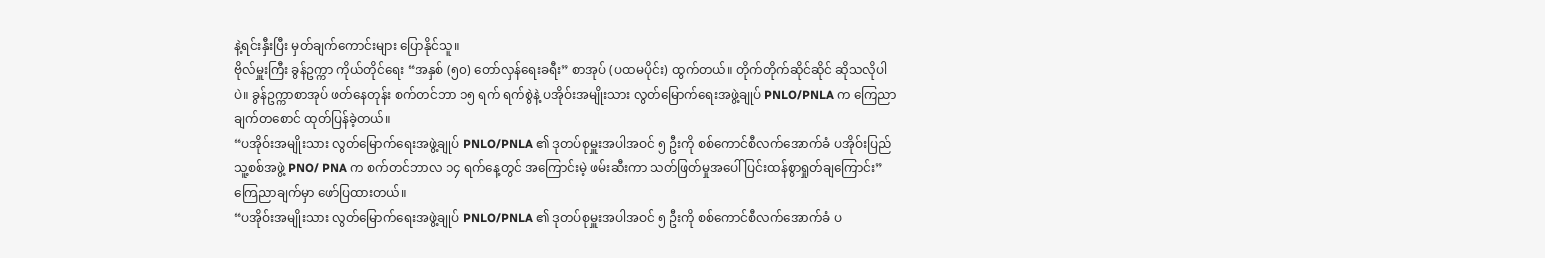နဲ့ရင်းနှီးပြီး မှတ်ချက်ကောင်းများ ပြောနိုင်သူ။
ဗိုလ်မှူးကြီး ခွန်ဥက္ကာ ကိုယ်တိုင်ရေး “အနှစ် (၅၀) တော်လှန်ရေးခရီး” စာအုပ် (ပထမပိုင်း) ထွက်တယ်။ တိုက်တိုက်ဆိုင်ဆိုင် ဆိုသလိုပါပဲ။ ခွန်ဥက္ကာစာအုပ် ဖတ်နေတုန်း စက်တင်ဘာ ၁၅ ရက် ရက်စွဲနဲ့ ပအိုဝ်းအမျိုးသား လွတ်မြောက်ရေးအဖွဲ့ချုပ် PNLO/PNLA က ကြေညာချက်တစောင် ထုတ်ပြန်ခဲ့တယ်။
“ပအိုဝ်းအမျိုးသား လွတ်မြောက်ရေးအဖွဲ့ချုပ် PNLO/PNLA ၏ ဒုတပ်စုမှူးအပါအဝင် ၅ ဦးကို စစ်ကောင်စီလက်အောက်ခံ ပအိုဝ်းပြည်သူ့စစ်အဖွဲ့ PNO/ PNA က စက်တင်ဘာလ ၁၄ ရက်နေ့တွင် အကြောင်းမဲ့ ဖမ်းဆီးကာ သတ်ဖြတ်မှုအပေါ် ပြင်းထန်စွာရှုတ်ချကြောင်း” ကြေညာချက်မှာ ဖော်ပြထားတယ်။
“ပအိုဝ်းအမျိုးသား လွတ်မြောက်ရေးအဖွဲ့ချုပ် PNLO/PNLA ၏ ဒုတပ်စုမှူးအပါအဝင် ၅ ဦးကို စစ်ကောင်စီလက်အောက်ခံ ပ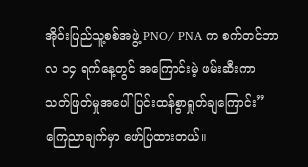အိုဝ်းပြည်သူ့စစ်အဖွဲ့ PNO/ PNA က စက်တင်ဘာလ ၁၄ ရက်နေ့တွင် အကြောင်းမဲ့ ဖမ်းဆီးကာ သတ်ဖြတ်မှုအပေါ် ပြင်းထန်စွာရှုတ်ချကြောင်း” ကြေညာချက်မှာ ဖော်ပြထားတယ်။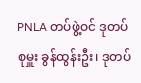PNLA တပ်ဖွဲ့ဝင် ဒုတပ်စုမှူး ခွန်ထွန်းဦး၊ ဒုတပ်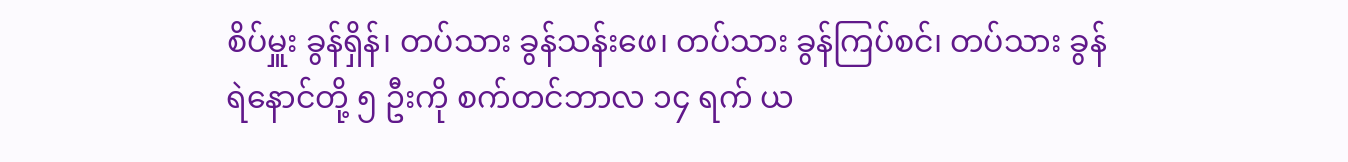စိပ်မှူး ခွန်ရှိန်၊ တပ်သား ခွန်သန်းဖေ၊ တပ်သား ခွန်ကြပ်စင်၊ တပ်သား ခွန်ရဲနောင်တို့ ၅ ဦးကို စက်တင်ဘာလ ၁၄ ရက် ယ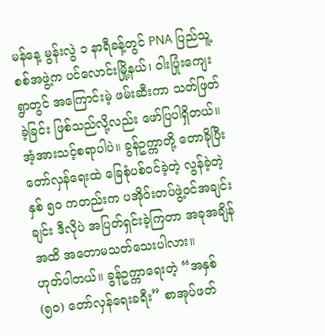မန်နေ့ မွန်းလွဲ ၁ နာရီခန့်တွင် PNA ပြည်သူ့စစ်အဖွဲ့က ပင်လောင်းမြို့နယ်၊ ဝါးပြုံးကျေးရွာတွင် အကြောင်းမဲ့ ဖမ်းဆီးကာ သတ်ဖြတ်ခဲ့ခြင်း ဖြစ်သည်လို့လည်း ဖော်ပြပါရှိတယ်။
အံ့အားသင့်စရာပါပဲ။ ခွန်ဥက္ကာတို့ တောခိုပြီး တော်လှန်ရေးထဲ ခြေစုံပစ်ဝင်ခဲ့တဲ့ လွန်ခဲ့တဲ့ နှစ် ၅၀ ကတည်းက ပအိုဝ်းတပ်ဖွဲ့ဝင်အချင်းချင်း ဒီလိုပဲ အပြတ်ရှင်းခဲ့ကြတာ အခုအချိန်အထိ အတောမသတ်သေးပါလား။
ဟုတ်ပါတယ်။ ခွန်ဥက္ကာရေးတဲ့ “အနှစ် (၅၀) တော်လှန်ရေးခရီး” စာအုပ်ဖတ်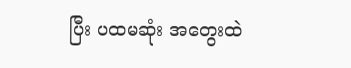ပြီး ပထမဆုံး အတွေးထဲ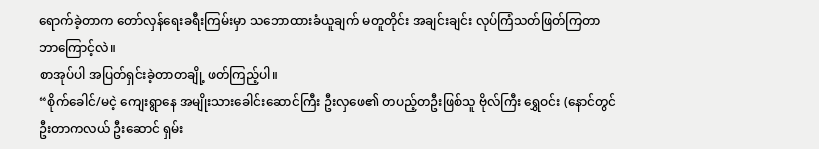ရောက်ခဲ့တာက တော်လှန်ရေးခရီးကြမ်းမှာ သဘောထားခံယူချက် မတူတိုင်း အချင်းချင်း လုပ်ကြံသတ်ဖြတ်ကြတာ ဘာကြောင့်လဲ။
စာအုပ်ပါ အပြတ်ရှင်းခဲ့တာတချို့ ဖတ်ကြည့်ပါ။
“စိုက်ခေါင်/မငဲ့ ကျေးရွာနေ အမျိုးသားခေါင်းဆောင်ကြီး ဦးလှဖေ၏ တပည့်တဦးဖြစ်သူ ဗိုလ်ကြီး ရွှေဝင်း (နောင်တွင် ဦးတာကလယ် ဦးဆောင် ရှမ်း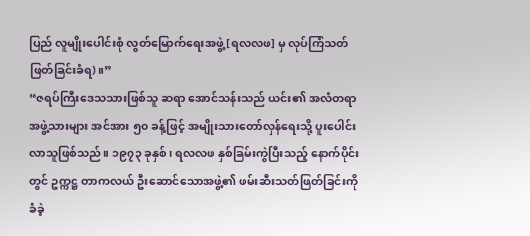ပြည် လူမျိုးပေါင်းစုံ လွတ်မြောက်ရေးအဖွဲ့ [ရလလဖ] မှ လုပ်ကြံသတ်ဖြတ်ခြင်းခံရ)။”
“ဇရပ်ကြီးဒေသသားဖြစ်သူ ဆရာ အောင်သန်းသည် ယင်း၏ အလံတရာအဖွဲ့သားများ အင်အား ၅၀ ခန့်ဖြင့် အမျိုးသားတော်လှန်ရေးသို့ ပူးပေါင်းလာသူဖြစ်သည်။ ၁၉၇၃ ခုနှစ်၊ ရလလဖ နှစ်ခြမ်းကွဲပြီးသည့် နောက်ပိုင်းတွင် ဥက္ကဋ္ဌ တာကလယ် ဦးဆောင်သောအဖွဲ့၏ ဖမ်းဆီးသတ်ဖြတ်ခြင်းကို ခံခဲ့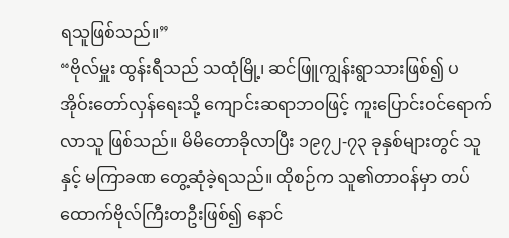ရသူဖြစ်သည်။”
“ဗိုလ်မှူး ထွန်းရီသည် သထုံမြို့၊ ဆင်ဖြူကျွန်းရွာသားဖြစ်၍ ပအိုဝ်းတော်လှန်ရေးသို့ ကျောင်းဆရာဘဝဖြင့် ကူးပြောင်းဝင်ရောက်လာသူ ဖြစ်သည်။ မိမိတောခိုလာပြီး ၁၉၇၂-၇၃ ခုနှစ်များတွင် သူနှင့် မကြာခဏ တွေ့ဆုံခဲ့ရသည်။ ထိုစဉ်က သူ၏တာဝန်မှာ တပ်ထောက်ဗိုလ်ကြီးတဦးဖြစ်၍ နောင်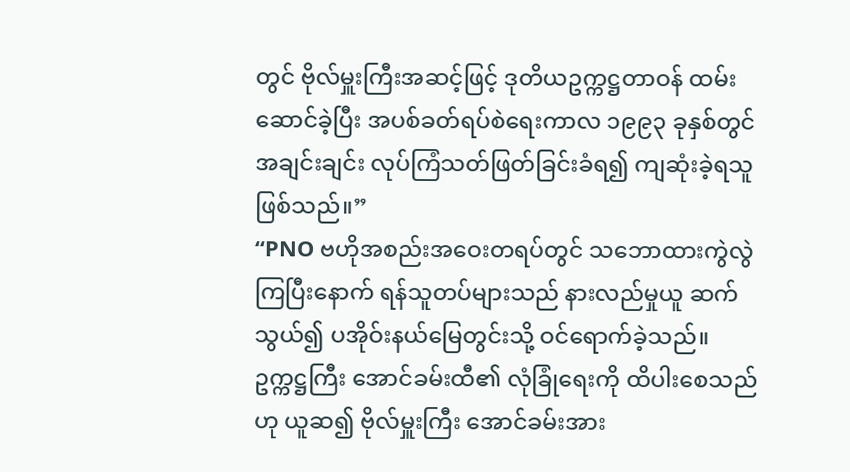တွင် ဗိုလ်မှူးကြီးအဆင့်ဖြင့် ဒုတိယဥက္ကဋ္ဌတာဝန် ထမ်းဆောင်ခဲ့ပြီး အပစ်ခတ်ရပ်စဲရေးကာလ ၁၉၉၃ ခုနှစ်တွင် အချင်းချင်း လုပ်ကြံသတ်ဖြတ်ခြင်းခံရ၍ ကျဆုံးခဲ့ရသူဖြစ်သည်။”
“PNO ဗဟိုအစည်းအဝေးတရပ်တွင် သဘောထားကွဲလွဲကြပြီးနောက် ရန်သူတပ်များသည် နားလည်မှုယူ ဆက်သွယ်၍ ပအိုဝ်းနယ်မြေတွင်းသို့ ဝင်ရောက်ခဲ့သည်။ ဥက္ကဋ္ဌကြီး အောင်ခမ်းထီ၏ လုံခြုံရေးကို ထိပါးစေသည်ဟု ယူဆ၍ ဗိုလ်မှူးကြီး အောင်ခမ်းအား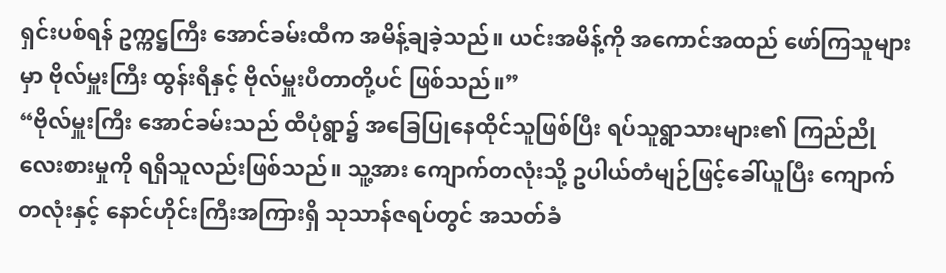ရှင်းပစ်ရန် ဥက္ကဋ္ဌကြီး အောင်ခမ်းထီက အမိန့်ချခဲ့သည်။ ယင်းအမိန့်ကို အကောင်အထည် ဖော်ကြသူများမှာ ဗိုလ်မှူးကြီး ထွန်းရီနှင့် ဗိုလ်မှူးပီတာတို့ပင် ဖြစ်သည်။”
“ဗိုလ်မှူးကြီး အောင်ခမ်းသည် ထီပုံရွာ၌ အခြေပြုနေထိုင်သူဖြစ်ပြီး ရပ်သူရွာသားများ၏ ကြည်ညိုလေးစားမှုကို ရရှိသူလည်းဖြစ်သည်။ သူ့အား ကျောက်တလုံးသို့ ဥပါယ်တံမျဉ်ဖြင့်ခေါ်ယူပြီး ကျောက်တလုံးနှင့် နောင်ဟိုင်းကြီးအကြားရှိ သုသာန်ဇရပ်တွင် အသတ်ခံ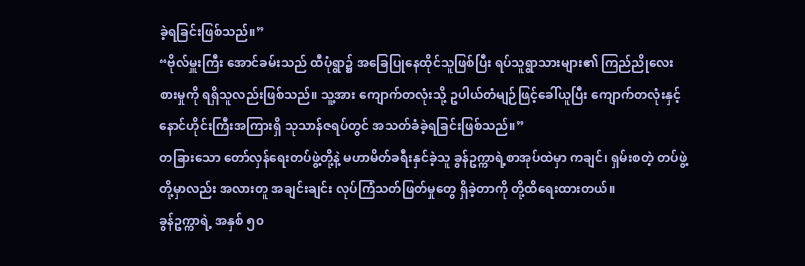ခဲ့ရခြင်းဖြစ်သည်။”
“ဗိုလ်မှူးကြီး အောင်ခမ်းသည် ထီပုံရွာ၌ အခြေပြုနေထိုင်သူဖြစ်ပြီး ရပ်သူရွာသားများ၏ ကြည်ညိုလေးစားမှုကို ရရှိသူလည်းဖြစ်သည်။ သူ့အား ကျောက်တလုံးသို့ ဥပါယ်တံမျဉ်ဖြင့်ခေါ်ယူပြီး ကျောက်တလုံးနှင့် နောင်ဟိုင်းကြီးအကြားရှိ သုသာန်ဇရပ်တွင် အသတ်ခံခဲ့ရခြင်းဖြစ်သည်။”
တခြားသော တော်လှန်ရေးတပ်ဖွဲ့တို့နဲ့ မဟာမိတ်ခရီးနှင်ခဲ့သူ ခွန်ဥက္ကာရဲ့စာအုပ်ထဲမှာ ကချင်၊ ရှမ်းစတဲ့ တပ်ဖွဲ့တို့မှာလည်း အလားတူ အချင်းချင်း လုပ်ကြံသတ်ဖြတ်မှုတွေ ရှိခဲ့တာကို တို့ထိရေးထားတယ်။
ခွန်ဥက္ကာရဲ့ အနှစ် ၅၀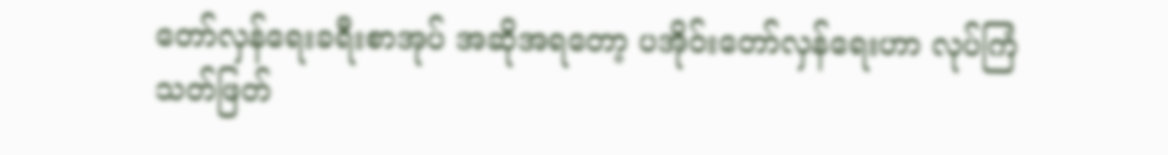တော်လှန်ရေးခရီးစာအုပ် အဆိုအရတော့ ပအိုဝ်းတော်လှန်ရေးဟာ လုပ်ကြံသတ်ဖြတ်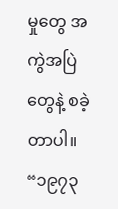မှုတွေ အကွဲအပြဲတွေနဲ့ စခဲ့တာပါ။
“၁၉၇၃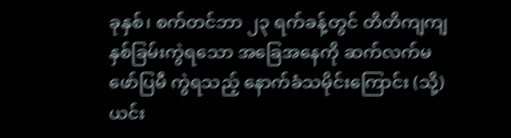ခုနှစ်၊ စက်တင်ဘာ ၂၃ ရက်ခန့်တွင် တိတိကျကျ နှစ်ခြမ်းကွဲရသော အခြေအနေကို ဆက်လက်မဖော်ပြမီ ကွဲရသည့် နောက်ခံသမိုင်းကြောင်း (သို့) ယင်း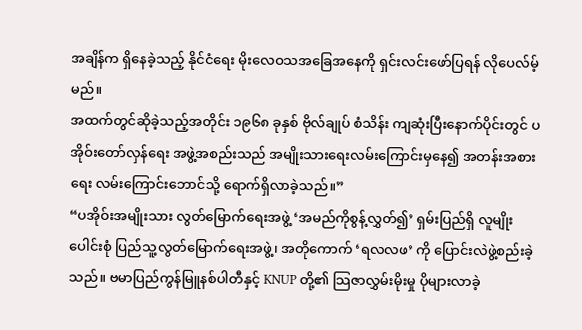အချိန်က ရှိနေခဲ့သည့် နိုင်ငံရေး မိုးလေဝသအခြေအနေကို ရှင်းလင်းဖော်ပြရန် လိုပေလ်မ့်မည်။
အထက်တွင်ဆိုခဲ့သည့်အတိုင်း ၁၉၆၈ ခုနှစ် ဗိုလ်ချုပ် စံသိန်း ကျဆုံးပြီးနောက်ပိုင်းတွင် ပအိုဝ်းတော်လှန်ရေး အဖွဲ့အစည်းသည် အမျိုးသားရေးလမ်းကြောင်းမှနေ၍ အတန်းအစားရေး လမ်းကြောင်းဘောင်သို့ ရောက်ရှိလာခဲ့သည်။”
“ပအိုဝ်းအမျိုးသား လွတ်မြောက်ရေးအဖွဲ့ ‘အမည်ကိုစွန့်လွှတ်၍’ ရှမ်းပြည်ရှိ လူမျိုးပေါင်းစုံ ပြည်သူ့လွတ်မြောက်ရေးအဖွဲ့၊ အတိုကောက် ‘ရလလဖ’ ကို ပြောင်းလဲဖွဲ့စည်းခဲ့သည်။ ဗမာပြည်ကွန်မြူနစ်ပါတီနှင့် KNUP တို့၏ သြဇာလွှမ်းမိုးမှု ပိုများလာခဲ့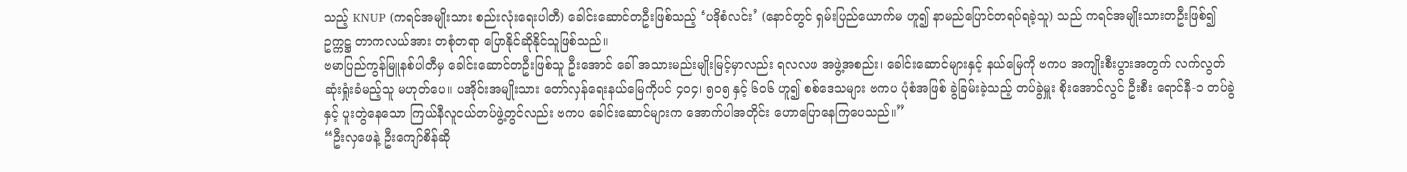သည့် KNUP (ကရင်အမျိုးသား စည်းလုံးရေးပါတီ) ခေါင်းဆောင်တဦးဖြစ်သည့် ‘ပဒိုစံလင်း’ (နောင်တွင် ရှမ်းပြည်ယောက်မ ဟူ၍ နာမည်ပြောင်တရပ်ရခဲ့သူ) သည် ကရင်အမျိုးသားတဦးဖြစ်၍ ဥက္ကဋ္ဌ တာကလယ်အား တစုံတရာ ပြောနိုင်ဆိုနိုင်သူဖြစ်သည်။
ဗမာပြည်ကွန်မြူနစ်ပါတီမှ ခေါင်းဆောင်တဦးဖြစ်သူ ဦးအောင် ခေါ် အသားမည်းမျိုးမြင့်မှာလည်း ရလလဖ အဖွဲ့အစည်း၊ ခေါင်းဆောင်များနှင့် နယ်မြေကို ဗကပ အကျိုးစီးပွားအတွက် လက်လွတ်ဆုံးရှုံးခံမည့်သူ မဟုတ်ပေ။ ပအိုဝ်းအမျိုးသား တော်လှန်ရေးနယ်မြေကိုပင် ၄၀၄၊ ၅၀၅ နှင့် ၆၀၆ ဟူ၍ စစ်ဒေသများ ဗကပ ပုံစံအဖြစ် ခွဲခြမ်းခဲ့သည့် တပ်ခွဲမှူး စိုးအောင်လွင် ဦးစီး ရောင်နီ-၁ တပ်ခွဲနှင့် ပူးတွဲနေသော ကြယ်နီလူငယ်တပ်ဖွဲ့တွင်လည်း ဗကပ ခေါင်းဆောင်များက အောက်ပါအတိုင်း ဟောပြောနေကြပေသည်။”
“ဦးလှဖေနဲ့ ဦးကျော်စိန်ဆို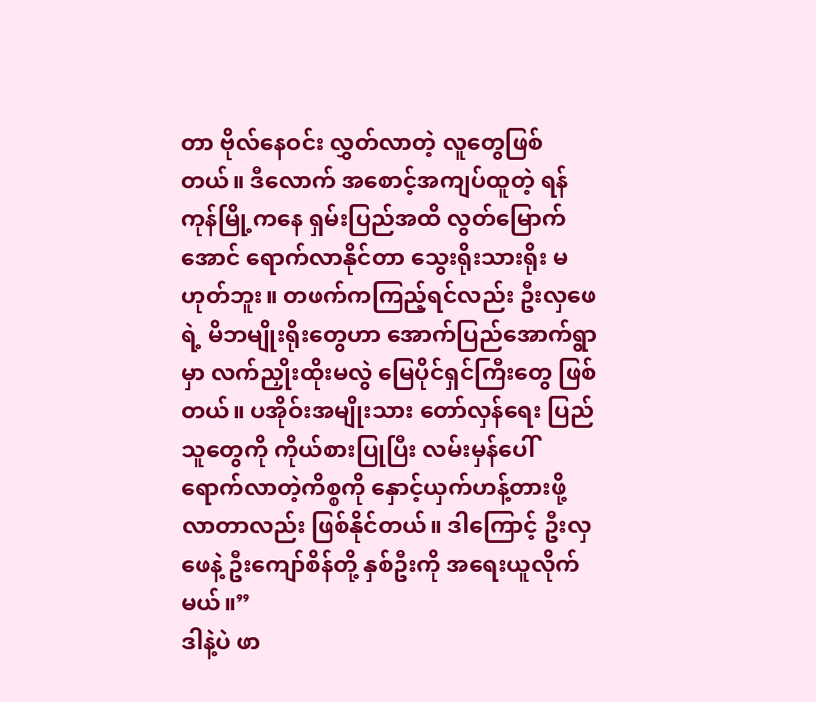တာ ဗိုလ်နေဝင်း လွှတ်လာတဲ့ လူတွေဖြစ်တယ်။ ဒီလောက် အစောင့်အကျပ်ထူတဲ့ ရန်ကုန်မြို့ကနေ ရှမ်းပြည်အထိ လွတ်မြောက်အောင် ရောက်လာနိုင်တာ သွေးရိုးသားရိုး မဟုတ်ဘူး။ တဖက်ကကြည့်ရင်လည်း ဦးလှဖေရဲ့ မိဘမျိုးရိုးတွေဟာ အောက်ပြည်အောက်ရွာမှာ လက်ညှိုးထိုးမလွဲ မြေပိုင်ရှင်ကြီးတွေ ဖြစ်တယ်။ ပအိုဝ်းအမျိုးသား တော်လှန်ရေး ပြည်သူတွေကို ကိုယ်စားပြုပြီး လမ်းမှန်ပေါ် ရောက်လာတဲ့ကိစ္စကို နှောင့်ယှက်ဟန့်တားဖို့ လာတာလည်း ဖြစ်နိုင်တယ်။ ဒါကြောင့် ဦးလှဖေနဲ့ ဦးကျော်စိန်တို့ နှစ်ဦးကို အရေးယူလိုက်မယ်။”
ဒါနဲ့ပဲ ဖာ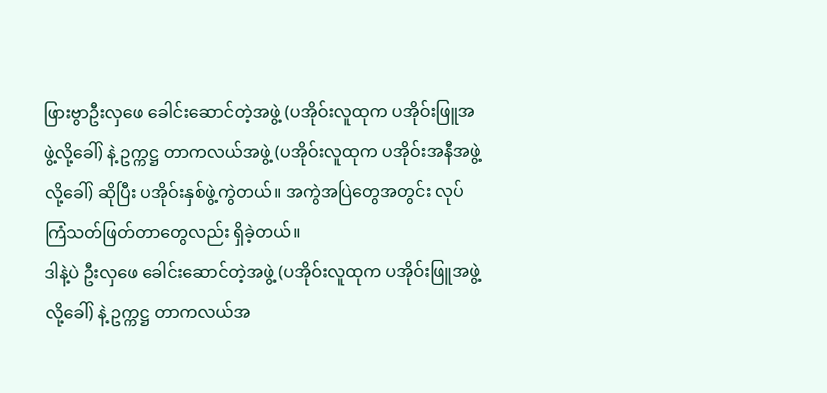ဖြားဗွာဦးလှဖေ ခေါင်းဆောင်တဲ့အဖွဲ့ (ပအိုဝ်းလူထုက ပအိုဝ်းဖြူအဖွဲ့လို့ခေါ်) နဲ့ ဥက္ကဋ္ဌ တာကလယ်အဖွဲ့ (ပအိုဝ်းလူထုက ပအိုဝ်းအနီအဖွဲ့လို့ခေါ်) ဆိုပြီး ပအိုဝ်းနှစ်ဖွဲ့ကွဲတယ်။ အကွဲအပြဲတွေအတွင်း လုပ်ကြံသတ်ဖြတ်တာတွေလည်း ရှိခဲ့တယ်။
ဒါနဲ့ပဲ ဦးလှဖေ ခေါင်းဆောင်တဲ့အဖွဲ့ (ပအိုဝ်းလူထုက ပအိုဝ်းဖြူအဖွဲ့လို့ခေါ်) နဲ့ ဥက္ကဋ္ဌ တာကလယ်အ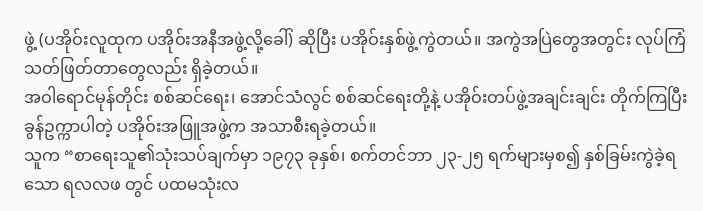ဖွဲ့ (ပအိုဝ်းလူထုက ပအိုဝ်းအနီအဖွဲ့လို့ခေါ်) ဆိုပြီး ပအိုဝ်းနှစ်ဖွဲ့ကွဲတယ်။ အကွဲအပြဲတွေအတွင်း လုပ်ကြံသတ်ဖြတ်တာတွေလည်း ရှိခဲ့တယ်။
အဝါရောင်မုန်တိုင်း စစ်ဆင်ရေး၊ အောင်သံလွင် စစ်ဆင်ရေးတို့နဲ့ ပအိုဝ်းတပ်ဖွဲ့အချင်းချင်း တိုက်ကြပြီး ခွန်ဥက္ကာပါတဲ့ ပအိုဝ်းအဖြူအဖွဲ့က အသာစီးရခဲ့တယ်။
သူက “စာရေးသူ၏သုံးသပ်ချက်မှာ ၁၉၇၃ ခုနှစ်၊ စက်တင်ဘာ ၂၃-၂၅ ရက်များမှစ၍ နှစ်ခြမ်းကွဲခဲ့ရသော ရလလဖ တွင် ပထမသုံးလ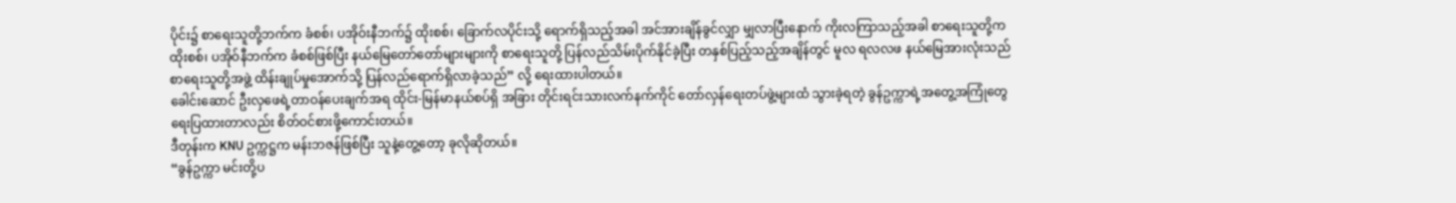ပိုင်း၌ စာရေးသူတို့ဘက်က ခံစစ်၊ ပအိုဝ်းနီဘက်၌ ထိုးစစ်၊ ခြောက်လပိုင်းသို့ ရောက်ရှိသည့်အခါ အင်အားချိန်ခွင်လျှာ မျှလာပြီးနောက် ကိုးလကြာသည့်အခါ စာရေးသူတို့က ထိုးစစ်၊ ပအိုဝ်နီဘက်က ခံစစ်ဖြစ်ပြီး နယ်မြေတော်တော်များများကို စာရေးသူတို့ ပြန်လည်သိမ်းပိုက်နိုင်ခဲ့ပြီး တနှစ်ပြည့်သည့်အချိန်တွင် မူလ ရလလဖ နယ်မြေအားလုံးသည် စာရေးသူတို့အဖွဲ့ ထိန်းချုပ်မှုအောက်သို့ ပြန်လည်ရောက်ရှိလာခဲ့သည်” လို့ ရေးထားပါတယ်။
ခေါင်းဆောင် ဦးလှဖေရဲ့တာဝန်ပေးချက်အရ ထိုင်း-မြန်မာနယ်စပ်ရှိ အခြား တိုင်းရင်းသားလက်နက်ကိုင် တော်လှန်ရေးတပ်ဖွဲ့များထံ သွားခဲ့ရတဲ့ ခွန်ဥက္ကာရဲ့အတွေ့အကြုံတွေ ရေးပြထားတာလည်း စိတ်ဝင်စားဖို့ကောင်းတယ်။
ဒီတုန်းက KNU ဥက္ကဋ္ဌက မန်းဘဇန်ဖြစ်ပြီး သူနဲ့တွေ့တော့ ခုလိုဆိုတယ်။
“ခွန်ဥက္ကာ မင်းတို့ပ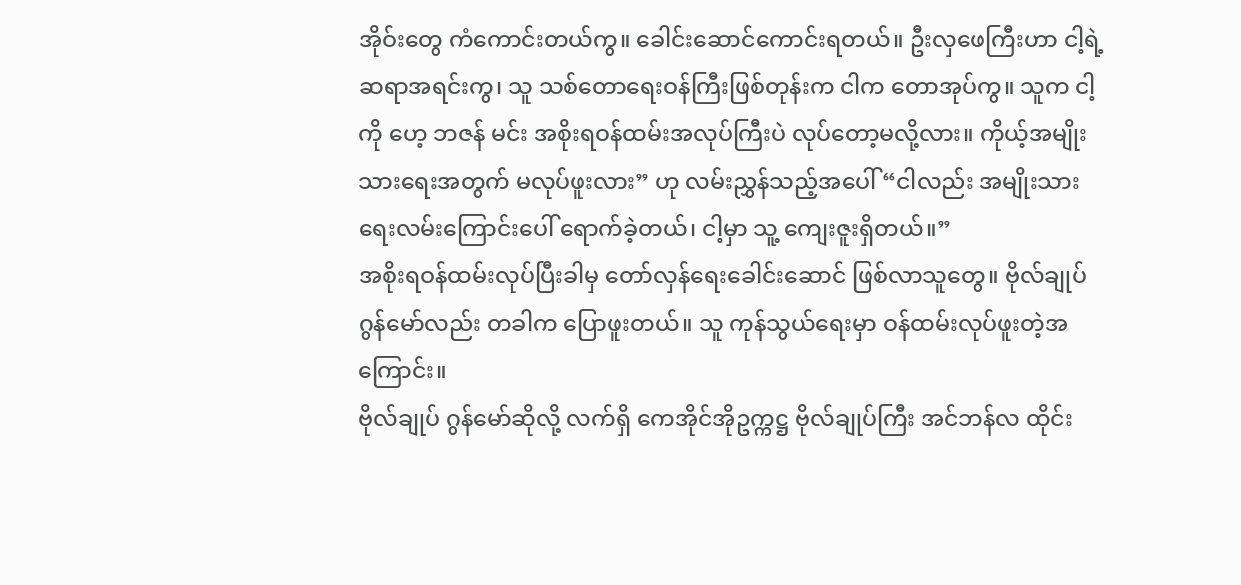အိုဝ်းတွေ ကံကောင်းတယ်ကွ။ ခေါင်းဆောင်ကောင်းရတယ်။ ဦးလှဖေကြီးဟာ ငါ့ရဲ့ဆရာအရင်းကွ၊ သူ သစ်တောရေးဝန်ကြီးဖြစ်တုန်းက ငါက တောအုပ်ကွ။ သူက ငါ့ကို ဟေ့ ဘဇန် မင်း အစိုးရဝန်ထမ်းအလုပ်ကြီးပဲ လုပ်တော့မလို့လား။ ကိုယ့်အမျိုးသားရေးအတွက် မလုပ်ဖူးလား” ဟု လမ်းညွှန်သည့်အပေါ် “ငါလည်း အမျိုးသားရေးလမ်းကြောင်းပေါ် ရောက်ခဲ့တယ်၊ ငါ့မှာ သူ့ ကျေးဇူးရှိတယ်။”
အစိုးရဝန်ထမ်းလုပ်ပြီးခါမှ တော်လှန်ရေးခေါင်းဆောင် ဖြစ်လာသူတွေ။ ဗိုလ်ချုပ် ဂွန်မော်လည်း တခါက ပြောဖူးတယ်။ သူ ကုန်သွယ်ရေးမှာ ဝန်ထမ်းလုပ်ဖူးတဲ့အကြောင်း။
ဗိုလ်ချုပ် ဂွန်မော်ဆိုလို့ လက်ရှိ ကေအိုင်အိုဥက္ကဋ္ဌ ဗိုလ်ချုပ်ကြီး အင်ဘန်လ ထိုင်း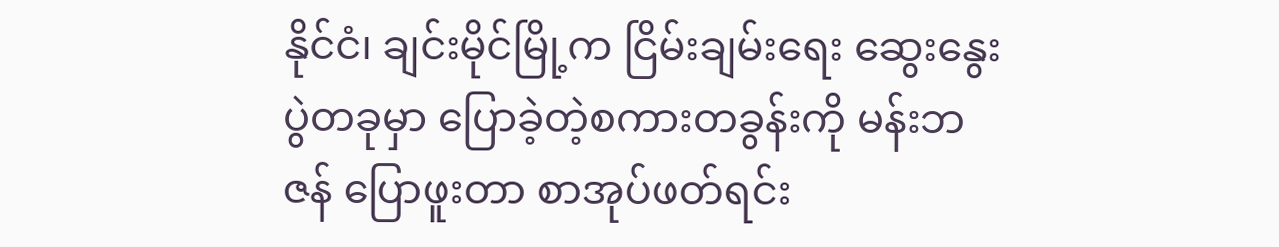နိုင်ငံ၊ ချင်းမိုင်မြို့က ငြိမ်းချမ်းရေး ဆွေးနွေးပွဲတခုမှာ ပြောခဲ့တဲ့စကားတခွန်းကို မန်းဘဇန် ပြောဖူးတာ စာအုပ်ဖတ်ရင်း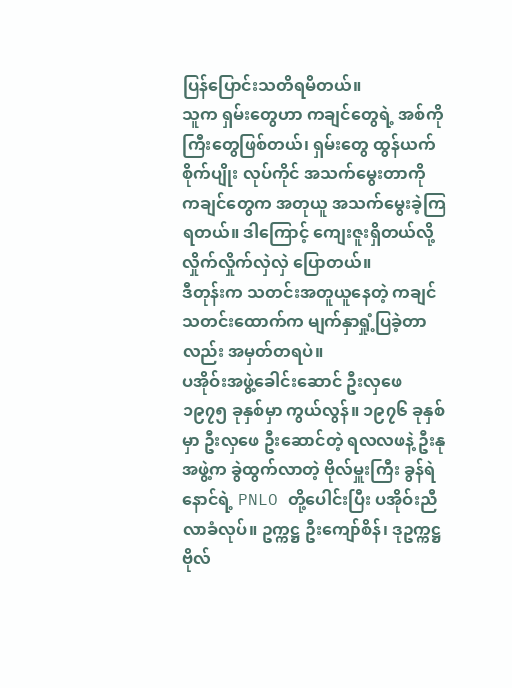ပြန်ပြောင်းသတိရမိတယ်။
သူက ရှမ်းတွေဟာ ကချင်တွေရဲ့ အစ်ကိုကြီးတွေဖြစ်တယ်၊ ရှမ်းတွေ ထွန်ယက်စိုက်ပျိုး လုပ်ကိုင် အသက်မွေးတာကို ကချင်တွေက အတုယူ အသက်မွေးခဲ့ကြရတယ်။ ဒါကြောင့် ကျေးဇူးရှိတယ်လို့ လှိုက်လှိုက်လှဲလှဲ ပြောတယ်။
ဒီတုန်းက သတင်းအတူယူနေတဲ့ ကချင်သတင်းထောက်က မျက်နှာရှုံ့ပြခဲ့တာလည်း အမှတ်တရပဲ။
ပအိုဝ်းအဖွဲ့ခေါင်းဆောင် ဦးလှဖေ ၁၉၇၅ ခုနှစ်မှာ ကွယ်လွန်။ ၁၉၇၆ ခုနှစ်မှာ ဦးလှဖေ ဦးဆောင်တဲ့ ရလလဖနဲ့ ဦးနုအဖွဲ့က ခွဲထွက်လာတဲ့ ဗိုလ်မှူးကြီး ခွန်ရဲနောင်ရဲ့ PNLO တို့ပေါင်းပြီး ပအိုဝ်းညီလာခံလုပ်။ ဥက္ကဋ္ဌ ဦးကျော်စိန်၊ ဒုဥက္ကဋ္ဌ ဗိုလ်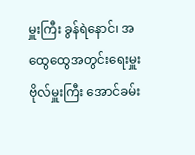မှူးကြီး ခွန်ရဲနောင်၊ အထွေထွေအတွင်းရေးမှူး ဗိုလ်မှူးကြီး အောင်ခမ်း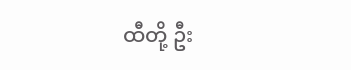ထီတို့ ဦး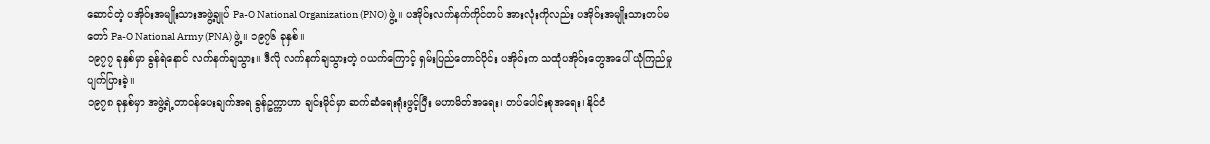ဆောင်တဲ့ ပအိုဝ်းအမျိုးသားအဖွဲ့ချုပ် Pa-O National Organization (PNO) ဖွဲ့။ ပအိုဝ်းလက်နက်ကိုင်တပ် အားလုံးကိုလည်း ပအိုဝ်းအမျိုးသားတပ်မတော် Pa-O National Army (PNA) ဖွဲ့။ ၁၉၇၆ ခုနှစ်။
၁၉၇၇ ခုနှစ်မှာ ခွန်ရဲနောင် လက်နက်ချသွား။ ဒီလို လက်နက်ချသွားတဲ့ ဂယက်ကြောင့် ရှမ်းပြည်တောင်ပိုင်း ပအိုဝ်းက သထုံပအိုဝ်းတွေအပေါ် ယုံကြည်မှုပျက်ပြားခဲ့။
၁၉၇၈ ခုနှစ်မှာ အဖွဲ့ရဲ့တာဝန်ပေးချက်အရ ခွန်ဥက္ကာဟာ ချင်းမိုင်မှာ ဆက်ဆံရေးရုံးဖွင့်ပြီး မဟာမိတ်အရေး၊ တပ်ပေါင်းစုအရေး၊ နိုင်ငံ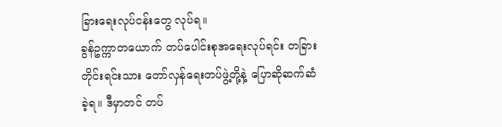ခြားရေးလုပ်ငန်းတွေ လုပ်ရ။
ခွန်ဥက္ကာတယောက် တပ်ပေါင်းစုအရေးလုပ်ရင်း တခြား တိုင်းရင်းသား တော်လှန်ရေးတပ်ဖွဲ့တို့နဲ့ ပြောဆိုဆက်ဆံခဲ့ရ။ ဒီမှာတင် တပ်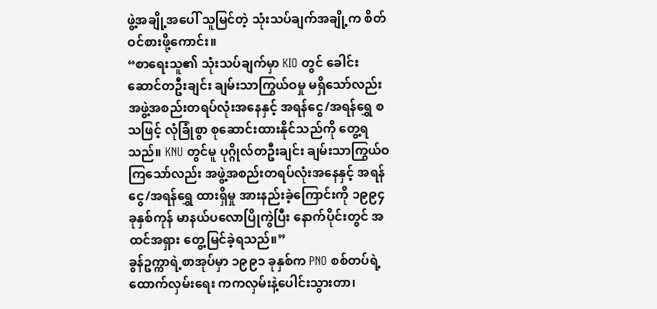ဖွဲ့အချို့အပေါ် သူမြင်တဲ့ သုံးသပ်ချက်အချို့က စိတ်ဝင်စားဖို့ကောင်း။
“စာရေးသူ၏ သုံးသပ်ချက်မှာ KIO တွင် ခေါင်းဆောင်တဦးချင်း ချမ်းသာကြွယ်ဝမှု မရှိသော်လည်း အဖွဲ့အစည်းတရပ်လုံးအနေနှင့် အရန်ငွေ/အရန်ရွှေ စသဖြင့် လုံခြုံစွာ စုဆောင်းထားနိုင်သည်ကို တွေ့ရသည်။ KNU တွင်မူ ပုဂ္ဂိုလ်တဦးချင်း ချမ်းသာကြွယ်ဝကြသော်လည်း အဖွဲ့အစည်းတရပ်လုံးအနေနှင့် အရန်ငွေ/အရန်ရွှေ ထားရှိမှု အားနည်းခဲ့ကြောင်းကို ၁၉၉၄ ခုနှစ်ကုန် မာနယ်ပလောပြိုကွဲပြီး နောက်ပိုင်းတွင် အထင်အရှား တွေ့မြင်ခဲ့ရသည်။”
ခွန်ဥက္ကာရဲ့စာအုပ်မှာ ၁၉၉၁ ခုနှစ်က PNO စစ်တပ်ရဲ့ ထောက်လှမ်းရေး ကကလှမ်းနဲ့ပေါင်းသွားတာ၊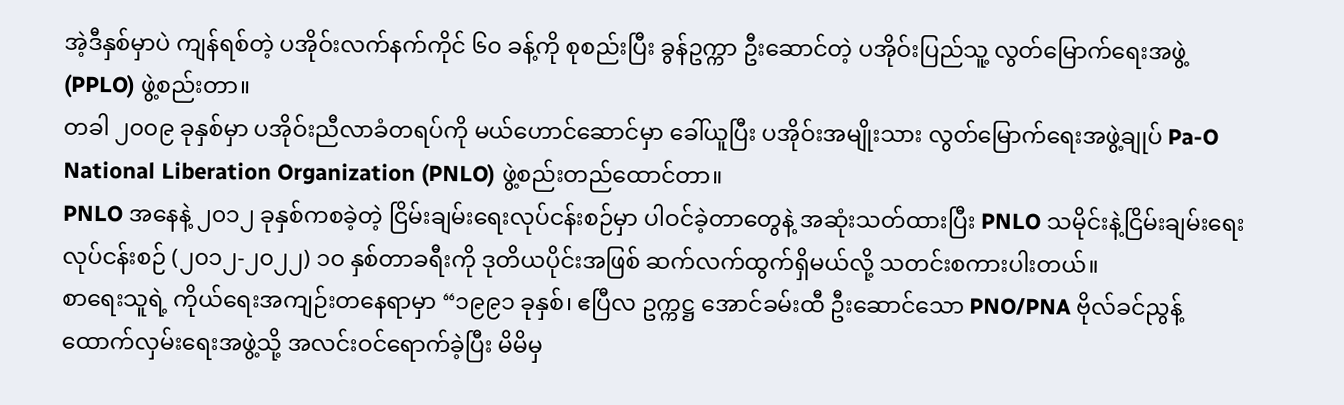အဲ့ဒီနှစ်မှာပဲ ကျန်ရစ်တဲ့ ပအိုဝ်းလက်နက်ကိုင် ၆၀ ခန့်ကို စုစည်းပြီး ခွန်ဥက္ကာ ဦးဆောင်တဲ့ ပအိုဝ်းပြည်သူ့ လွတ်မြောက်ရေးအဖွဲ့ (PPLO) ဖွဲ့စည်းတာ။
တခါ ၂၀၀၉ ခုနှစ်မှာ ပအိုဝ်းညီလာခံတရပ်ကို မယ်ဟောင်ဆောင်မှာ ခေါ်ယူပြီး ပအိုဝ်းအမျိုးသား လွတ်မြောက်ရေးအဖွဲ့ချုပ် Pa-O National Liberation Organization (PNLO) ဖွဲ့စည်းတည်ထောင်တာ။
PNLO အနေနဲ့ ၂၀၁၂ ခုနှစ်ကစခဲ့တဲ့ ငြိမ်းချမ်းရေးလုပ်ငန်းစဉ်မှာ ပါဝင်ခဲ့တာတွေနဲ့ အဆုံးသတ်ထားပြီး PNLO သမိုင်းနဲ့ငြိမ်းချမ်းရေး လုပ်ငန်းစဉ် (၂၀၁၂-၂၀၂၂) ၁၀ နှစ်တာခရီးကို ဒုတိယပိုင်းအဖြစ် ဆက်လက်ထွက်ရှိမယ်လို့ သတင်းစကားပါးတယ်။
စာရေးသူရဲ့ ကိုယ်ရေးအကျဉ်းတနေရာမှာ “၁၉၉၁ ခုနှစ်၊ ဧပြီလ ဥက္ကဋ္ဌ အောင်ခမ်းထီ ဦးဆောင်သော PNO/PNA ဗိုလ်ခင်ညွန့် ထောက်လှမ်းရေးအဖွဲ့သို့ အလင်းဝင်ရောက်ခဲ့ပြီး မိမိမှ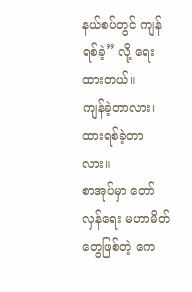နယ်စပ်တွင် ကျန်ရစ်ခဲ့” လို့ ရေးထားတယ်။
ကျန်ခဲ့တာလား၊ ထားရစ်ခဲ့တာလား။
စာအုပ်မှာ တော်လှန်ရေး မဟာမိတ်တွေဖြစ်တဲ့ ကေ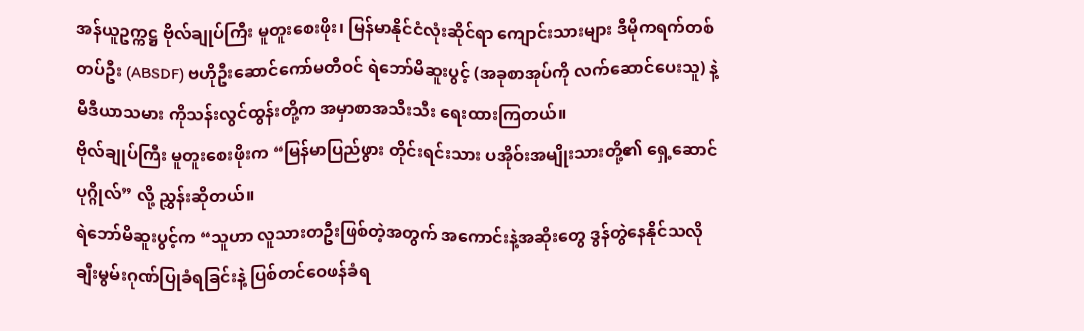အန်ယူဥက္ကဋ္ဌ ဗိုလ်ချုပ်ကြီး မူတူးစေးဖိုး၊ မြန်မာနိုင်ငံလုံးဆိုင်ရာ ကျောင်းသားများ ဒီမိုကရက်တစ်တပ်ဦး (ABSDF) ဗဟိုဦးဆောင်ကော်မတီဝင် ရဲဘော်မိဆူးပွင့် (အခုစာအုပ်ကို လက်ဆောင်ပေးသူ) နဲ့ မီဒီယာသမား ကိုသန်းလွင်ထွန်းတို့က အမှာစာအသီးသီး ရေးထားကြတယ်။
ဗိုလ်ချုပ်ကြီး မူတူးစေးဖိုးက “မြန်မာပြည်ဖွား တိုင်းရင်းသား ပအိုဝ်းအမျိုးသားတို့၏ ရှေ့ဆောင်ပုဂ္ဂိုလ်” လို့ ညွှန်းဆိုတယ်။
ရဲဘော်မိဆူးပွင့်က “သူဟာ လူသားတဦးဖြစ်တဲ့အတွက် အကောင်းနဲ့အဆိုးတွေ ဒွန်တွဲနေနိုင်သလို ချီးမွမ်းဂုဏ်ပြုခံရခြင်းနဲ့ ပြစ်တင်ဝေဖန်ခံရ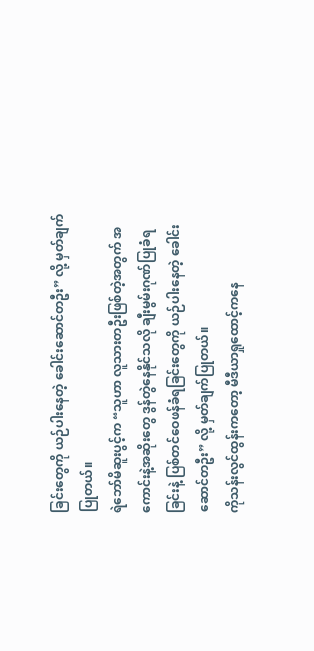ခြင်းတွေကို ယဉ်ပါးနေတဲ့ ခေါင်းဆောင်တဦး” လို့ မှတ်ချက်ပြုတယ်။
ရဲဘော်မိဆူးပွင့်က “သူဟာ လူသားတဦးဖြစ်တဲ့အတွက် အကောင်းနဲ့အဆိုးတွေ ဒွန်တွဲနေနိုင်သလို ချီးမွမ်းဂုဏ်ပြုခံရခြင်းနဲ့ ပြစ်တင်ဝေဖန်ခံရခြင်းတွေကို ယဉ်ပါးနေတဲ့ ခေါင်းဆောင်တဦး” လို့ မှတ်ချက်ပြုတယ်။
ကိုသန်းလွင်ထွန်းကတော့ မီဒီယာရှုထောင့်ကနေ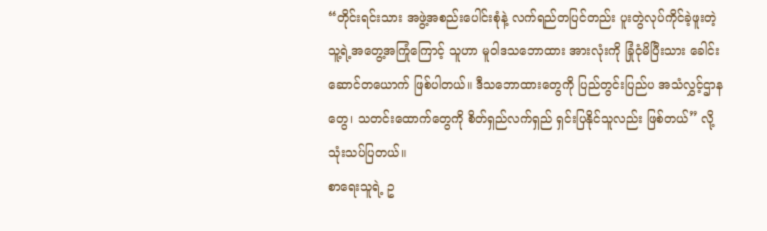“တိုင်းရင်းသား အဖွဲ့အစည်းပေါင်းစုံနဲ့ လက်ရည်တပြင်တည်း ပူးတွဲလုပ်ကိုင်ခဲ့ဖူးတဲ့ သူ့ရဲ့အတွေ့အကြုံကြောင့် သူဟာ မူဝါဒသဘောထား အားလုံးကို ခြုံငုံမိပြီးသား ခေါင်းဆောင်တယောက် ဖြစ်ပါတယ်။ ဒီသဘောထားတွေကို ပြည်တွင်းပြည်ပ အသံလွှင့်ဌာနတွေ၊ သတင်းထောက်တွေကို စိတ်ရှည်လက်ရှည် ရှင်းပြနိုင်သူလည်း ဖြစ်တယ်” လို့ သုံးသပ်ပြတယ်။
စာရေးသူရဲ့ ဥ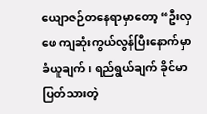ယျောဇဉ်တနေရာမှာတော့ “ဦးလှဖေ ကျဆုံးကွယ်လွန်ပြီးနောက်မှာ ခံယူချက်၊ ရည်ရွယ်ချက် ခိုင်မာပြတ်သားတဲ့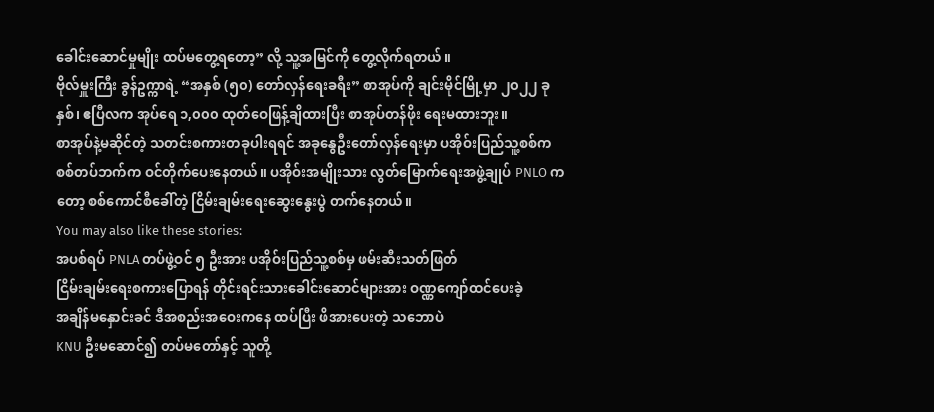ခေါင်းဆောင်မှုမျိုး ထပ်မတွေ့ရတော့” လို့ သူ့အမြင်ကို တွေ့လိုက်ရတယ်။
ဗိုလ်မှူးကြီး ခွန်ဥက္ကာရဲ့ “အနှစ် (၅၀) တော်လှန်ရေးခရီး” စာအုပ်ကို ချင်းမိုင်မြို့မှာ ၂၀၂၂ ခုနှစ်၊ ဧပြီလက အုပ်ရေ ၁,၀၀၀ ထုတ်ဝေဖြန့်ချိထားပြီး စာအုပ်တန်ဖိုး ရေးမထားဘူး။
စာအုပ်နဲ့မဆိုင်တဲ့ သတင်းစကားတခုပါးရရင် အခုနွေဦးတော်လှန်ရေးမှာ ပအိုဝ်းပြည်သူ့စစ်က စစ်တပ်ဘက်က ဝင်တိုက်ပေးနေတယ်။ ပအိုဝ်းအမျိုးသား လွတ်မြောက်ရေးအဖွဲ့ချုပ် PNLO ကတော့ စစ်ကောင်စီခေါ်တဲ့ ငြိမ်းချမ်းရေးဆွေးနွေးပွဲ တက်နေတယ်။
You may also like these stories:
အပစ်ရပ် PNLA တပ်ဖွဲ့ဝင် ၅ ဦးအား ပအိုဝ်းပြည်သူ့စစ်မှ ဖမ်းဆီးသတ်ဖြတ်
ငြိမ်းချမ်းရေးစကားပြောရန် တိုင်းရင်းသားခေါင်းဆောင်များအား ဝဏ္ဏကျော်ထင်ပေးခဲ့
အချိန်မနှောင်းခင် ဒီအစည်းအဝေးကနေ ထပ်ပြီး ဖိအားပေးတဲ့ သဘောပဲ
KNU ဦးမဆောင်၍ တပ်မတော်နှင့် သူတို့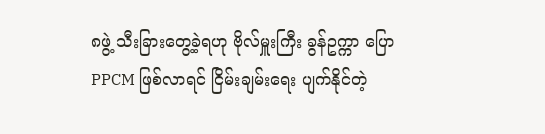၈ဖွဲ့ သီးခြားတွေ့ခဲ့ရဟု ဗိုလ်မှူးကြီး ခွန်ဥက္ကာ ပြော
PPCM ဖြစ်လာရင် ငြိမ်းချမ်းရေး ပျက်နိုင်တဲ့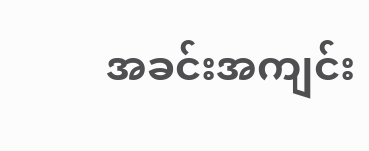အခင်းအကျင်း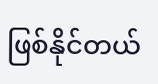ဖြစ်နိုင်တယ်